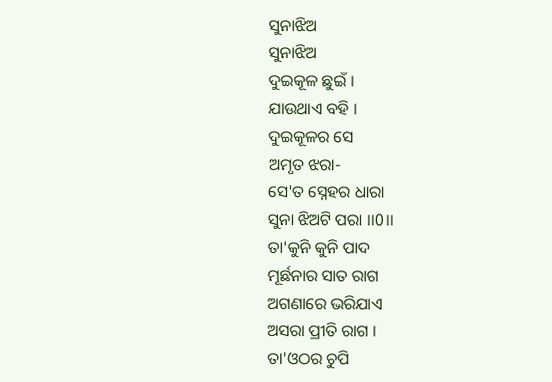ସୁନାଝିଅ
ସୁନାଝିଅ
ଦୁଇକୂଳ ଛୁଇଁ ।
ଯାଉଥାଏ ବହି ।
ଦୁଇକୂଳର ସେ
ଅମୃତ ଝରା-
ସେ'ତ ସ୍ନେହର ଧାରା
ସୁନା ଝିଅଟି ପରା ।।0।।
ତା'କୁନି କୁନି ପାଦ
ମୂର୍ଛନାର ସାତ ରାଗ
ଅଗଣାରେ ଭରିଯାଏ
ଅସରା ପ୍ରୀତି ରାଗ ।
ତା'ଓଠର ଚୁପି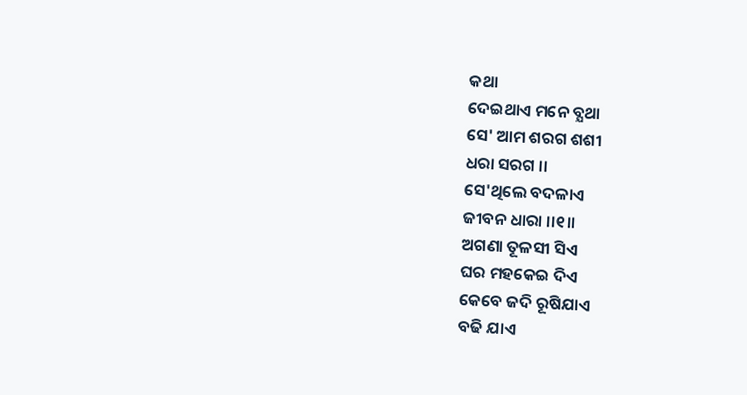କଥା
ଦେଇଥାଏ ମନେ ବ୍ଯଥା
ସେ' ଆମ ଶରଗ ଶଶୀ
ଧରା ସରଗ ।।
ସେ'ଥିଲେ ବଦଳାଏ
ଜୀବନ ଧାରା ।।୧॥
ଅଗଣା ତୂଳସୀ ସିଏ
ଘର ମହକେଇ ଦିଏ
କେବେ ଜଦି ରୂଷିଯାଏ
ବଢି ଯାଏ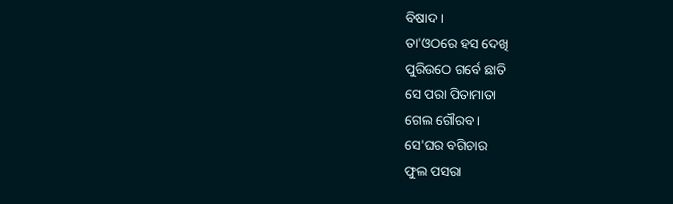ବିଷାଦ ।
ତା'ଓଠରେ ହସ ଦେଖି
ପୁରିଉଠେ ଗର୍ବେ ଛାତି
ସେ ପରା ପିତାମାତା
ଗେଲ ଗୌରବ ।
ସେ'ଘର ବଗିଚାର
ଫୁଲ ପସରା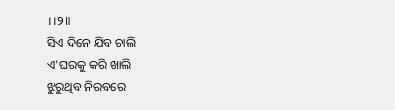।।୨॥
ସିଏ ଦିନେ ଯିବ ଚାଲି
ଏ'ଘରକୁ କରି ଖାଲି
ଝୁରୁଥିବ ନିରବରେ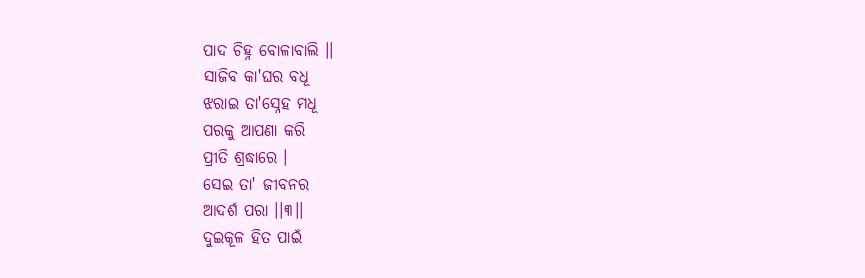ପାଦ ଚିହ୍ନ ବୋଳାବାଲି ।।
ସାଜିବ କା'ଘର ବଧୂ
ଝରାଇ ତା'ସ୍ନେହ ମଧୂ
ପରକୁ ଆପଣା କରି
ପ୍ରୀତି ଶ୍ରଦ୍ଧାରେ ।
ସେଇ ତା' ଜୀବନର
ଆଦର୍ଶ ପରା ।।୩।।
ଦୁଇକୂଳ ହିତ ପାଇଁ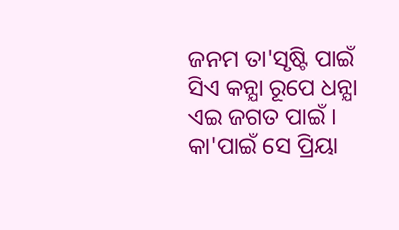ଜନମ ତା'ସୃଷ୍ଟି ପାଇଁ
ସିଏ କନ୍ଯା ରୂପେ ଧନ୍ଯା
ଏଇ ଜଗତ ପାଇଁ ।
କା'ପାଇଁ ସେ ପ୍ରିୟା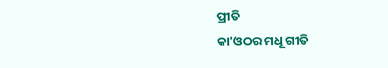ପ୍ରୀତି
କା'ଓଠର ମଧୂ ଗୀତି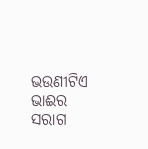ଭଉଣୀଟିଏ ଭାଈର
ସରାଗ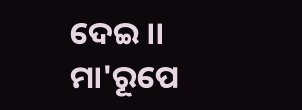ଦେଇ ।।
ମା'ରୂପେ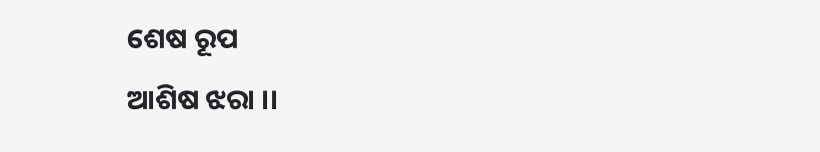ଶେଷ ରୂପ
ଆଶିଷ ଝରା ।।